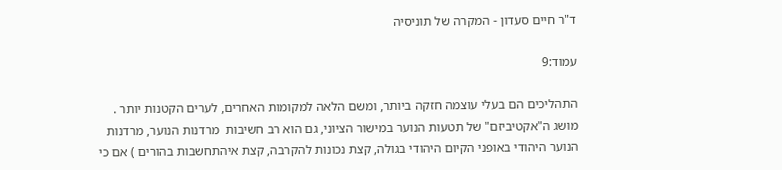ד"ר חיים סעדון - המקרה של תוניסיה

עמוד:9

התהליכים הם בעלי עוצמה חזקה ביותר, ומשם הלאה למקומות האחרים, לערים הקטנות יותר . מושג ה"אקטיביזם" של תטעות הנוער במישור הציוני, גם הוא רב חשיבות  מרדנות הנוער, מרדנות הנוער היהודי באופני הקיום היהודי בגולה, קצת נכונות להקרבה, קצת איהתחשבות בהורים ) אם כי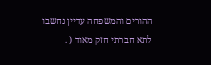ההורים והמשפחה עדיין נחשבו לתא חברתי חזק מאוד ( .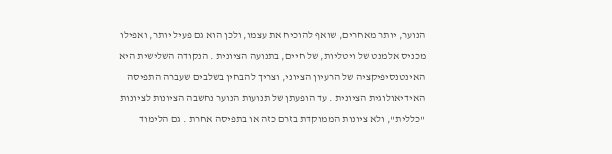הנוער, יותר מאחרים, שואף להוכיח את עצמו, ולכן הוא גם פעיל יותר, ואפילו מכניס אלמנט של ויטליות, של חיים, בתנועה הציונית . הנקודה השלישית היא האינטנסיפיקציה של הרעיון הציוני, וצריך להבחין בשלבים שעברה התפיסה האידיאולוגית הציונית . עד הופעתן של תנועות הנוער נחשבה הציונות לציונות "כללית", ולא ציונות הממוקדת בזרם כזה או בתפיסה אחרת . גם הלימוד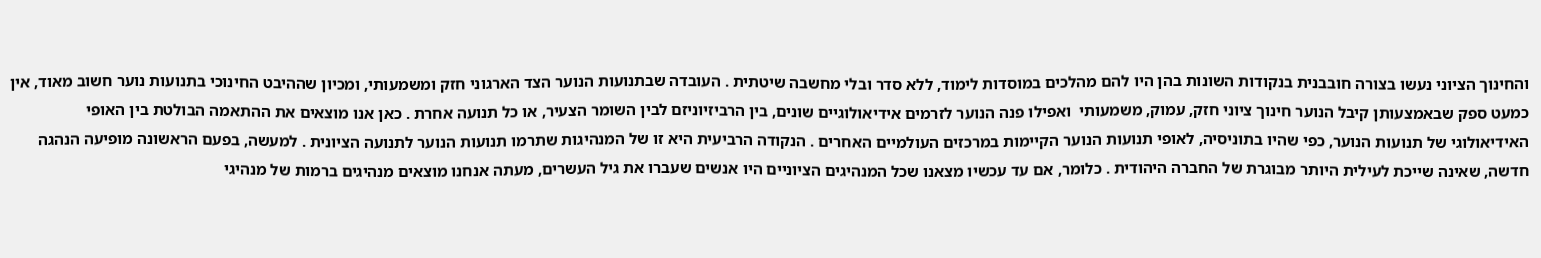והחינוך הציוני נעשו בצורה חובבנית בנקודות השונות בהן היו להם מהלכים במוסדות לימוד, ללא סדר ובלי מחשבה שיטתית . העובדה שבתנועות הנוער הצד הארגוני חזק ומשמעותי, ומכיון שההיבט החינוכי בתנועות נוער חשוב מאוד, אין כמעט ספק שבאמצעותן קיבל הנוער חינוך ציוני חזק, עמוק, משמעותי  ואפילו פנה הנוער לזרמים אידיאולוגיים שונים, בין הרביזיוניזם לבין השומר הצעיר, או כל תנועה אחרת . כאן אנו מוצאים את ההתאמה הבולטת בין האופי האידיאולוגי של תנועות הנוער, כפי שהיו בתוניסיה, לאופי תנועות הנוער הקיימות במרכזים העולמיים האחרים . הנקודה הרביעית היא זו של המנהיגות שתרמו תנועות הנוער לתנועה הציונית . למעשה, בפעם הראשונה מופיעה הנהגה חדשה, שאינה שייכת לעילית היותר מבוגרת של החברה היהודית . כלומר, אם עד עכשיו מצאנו שכל המנהיגים הציוניים היו אנשים שעברו את גיל העשרים, מעתה אנחנו מוצאים מנהיגים ברמות של מנהיגי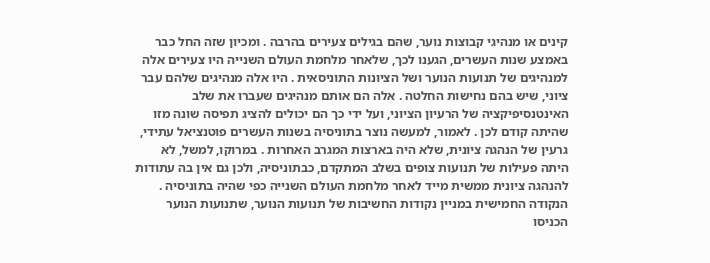קינים או מנהיגי קבוצות נוער, שהם בגילים צעירים בהרבה . ומכיון שזה החל כבר באמצע שנות העשרים, הגענו לכך, שלאחר מלחמת העולם השנייה היו צעירים אלה למנהיגים של תנועות הנוער ושל הציונות התוניסאית . היו אלה מנהיגים שלהם עבר ציוני, שיש בהם נחישות החלטה . אלה הם אותם מנהיגים שעברו את שלב האינטנסיפיקציה של הרעיון הציוני, ועל ידי כך הם יכולים להציג תפיסה שונה מזו שהיתה קודם לכן . לאמור, למעשה נוצר בתוניסיה בשנות העשרים פוטנציאל עתידי, גרעין של הנהגה ציונית, שלא היה בארצות המגרב האחרות . במרוקו, למשל, לא היתה פעילות של תנועות צופים בשלב המתקדם, כבתוניסיה, ולכן גם אין בה עתודות להנהגה ציונית ממשית מייד לאחר מלחמת העולם השנייה כפי שהיה בתוניסיה . הנקודה החמישית במניין נקודות החשיבות של תנועות הנוער, שתנועות הנוער הכניסו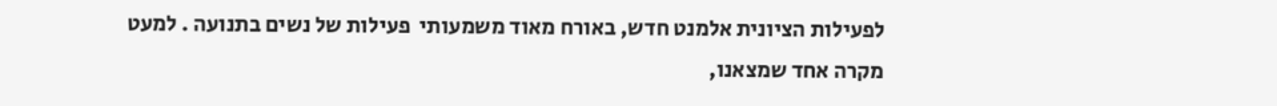לפעילות הציונית אלמנט חדש, באורח מאוד משמעותי  פעילות של נשים בתנועה . למעט מקרה אחד שמצאנו,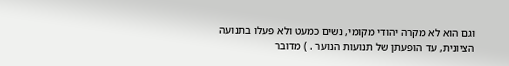וגם הוא לא מקרה יהודי מקומי, נשים כמעט ולא פעלו בתנועה הציונית, עד הופעתן של תנועות הנוער . ) מדובר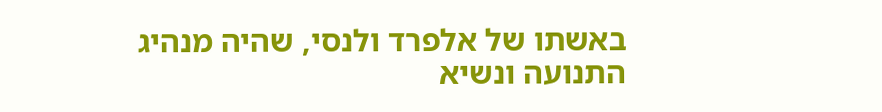באשתו של אלפרד ולנסי, שהיה מנהיג התנועה ונשיא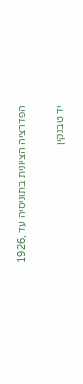הפדרציה הציונית בתוניסיה עד ,1926

יד טבנקין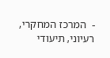-  המרכז המחקרי, רעיוני, תיעודי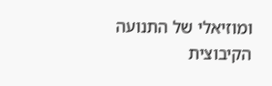ומוזיאלי של התנועה הקיבוצית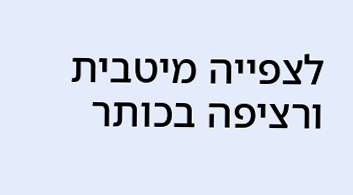לצפייה מיטבית ורציפה בכותר